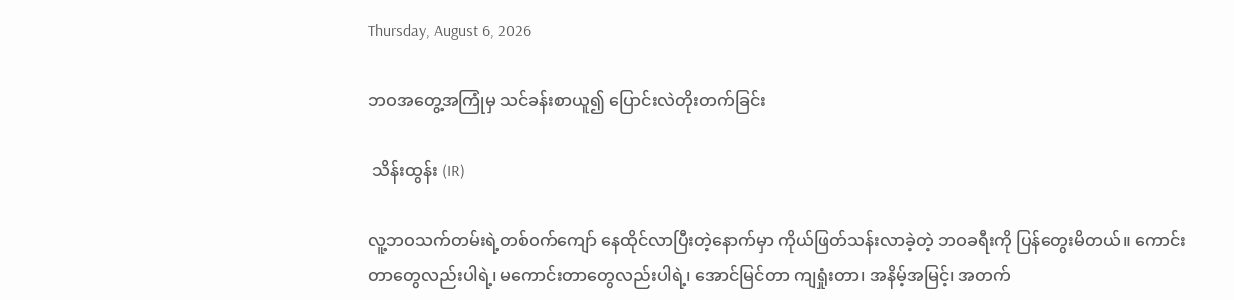Thursday, August 6, 2026

ဘဝအတွေ့အကြုံမှ သင်ခန်းစာယူ၍ ပြောင်းလဲတိုးတက်ခြင်း

 သိန်းထွန်း (IR)

လူ့ဘဝသက်တမ်းရဲ့တစ်ဝက်ကျော် နေထိုင်လာပြီးတဲ့နောက်မှာ ကိုယ်ဖြတ်သန်းလာခဲ့တဲ့ ဘဝခရီးကို ပြန်တွေးမိတယ်။ ကောင်းတာတွေလည်းပါရဲ့၊ မကောင်းတာတွေလည်းပါရဲ့၊ အောင်မြင်တာ ကျရှုံးတာ၊ အနိမ့်အမြင့်၊ အတက်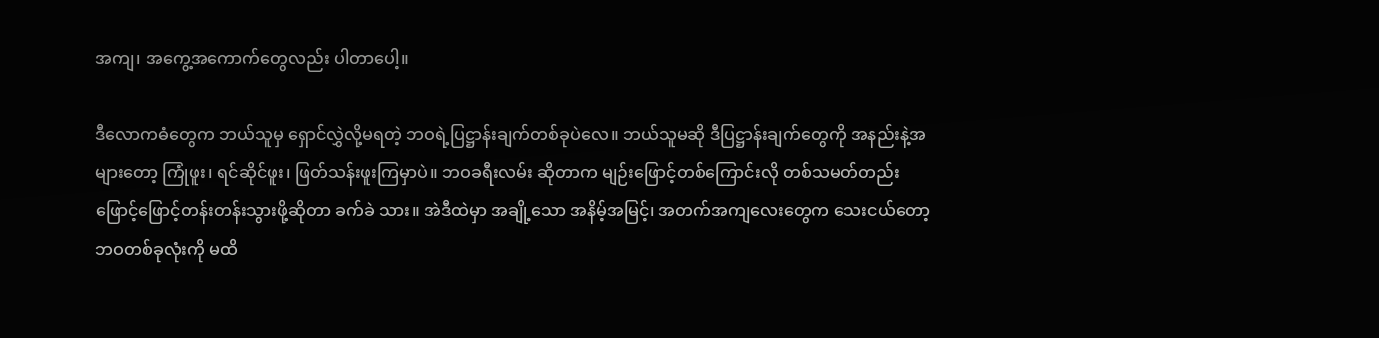အကျ၊ အကွေ့အကောက်တွေလည်း ပါတာပေါ့။

ဒီလောကဓံတွေက ဘယ်သူမှ ရှောင်လွှဲလို့မရတဲ့ ဘဝရဲ့ပြဋ္ဌာန်းချက်တစ်ခုပဲလေ။ ဘယ်သူမဆို ဒီပြဋ္ဌာန်းချက်တွေကို အနည်းနဲ့အများတော့ ကြုံဖူး၊ ရင်ဆိုင်ဖူး၊ ဖြတ်သန်းဖူးကြမှာပဲ။ ဘဝခရီးလမ်း ဆိုတာက မျဉ်းဖြောင့်တစ်ကြောင်းလို တစ်သမတ်တည်း ဖြောင့်ဖြောင့်တန်းတန်းသွားဖို့ဆိုတာ ခက်ခဲ သား။ အဲဒီထဲမှာ အချို့သော အနိမ့်အမြင့်၊ အတက်အကျလေးတွေက သေးငယ်တော့ ဘဝတစ်ခုလုံးကို မထိ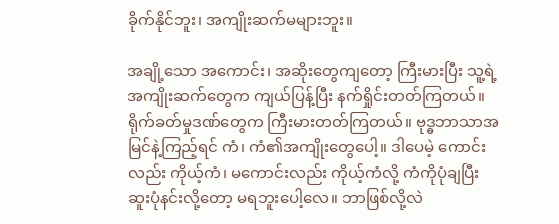ခိုက်နိုင်ဘူး၊ အကျိုးဆက်မများဘူး။

အချို့သော အကောင်း၊ အဆိုးတွေကျတော့ ကြီးမားပြီး သူ့ရဲ့အကျိုးဆက်တွေက ကျယ်ပြန့်ပြီး နက်ရှိုင်းတတ်ကြတယ်။ ရိုက်ခတ်မှုဒဏ်တွေက ကြီးမားတတ်ကြတယ်။ ဗုဒ္ဓဘာသာအမြင်နဲ့ကြည့်ရင် ကံ၊ ကံ၏အကျိုးတွေပေါ့။ ဒါပေမဲ့ ကောင်းလည်း ကိုယ့်ကံ၊ မကောင်းလည်း ကိုယ့်ကံလို့ ကံကိုပုံချပြီး ဆူးပုံနင်းလို့တော့ မရဘူးပေါ့လေ။ ဘာဖြစ်လို့လဲ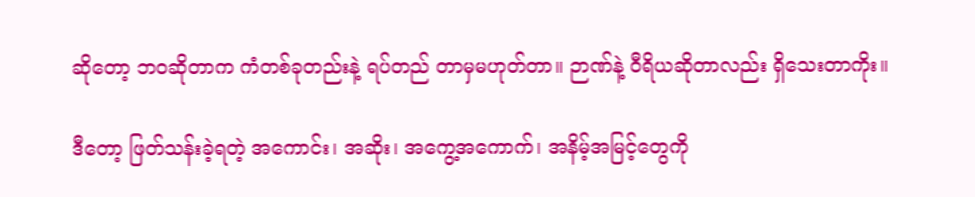ဆိုတော့ ဘဝဆိုတာက ကံတစ်ခုတည်းနဲ့ ရပ်တည် တာမှမဟုတ်တာ။ ဉာဏ်နဲ့ ဝီရိယဆိုတာလည်း ရှိသေးတာကိုး။

ဒီတော့ ဖြတ်သန်းခဲ့ရတဲ့ အကောင်း၊ အဆိုး၊ အကွေ့အကောက်၊ အနိမ့်အမြင့်တွေကို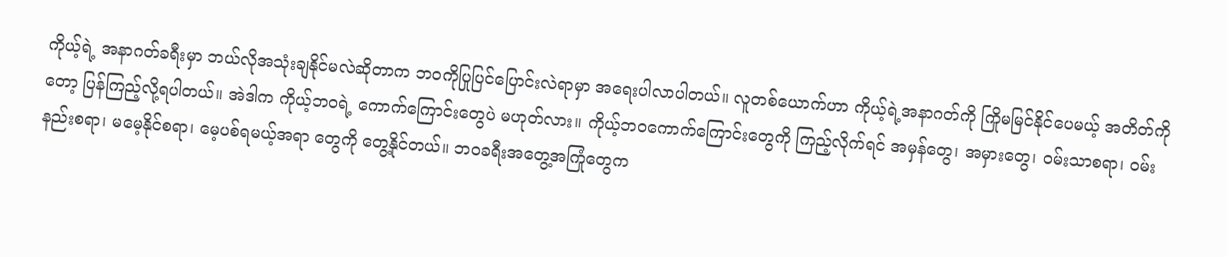ကိုယ့်ရဲ့ အနာဂတ်ခရီးမှာ ဘယ်လိုအသုံးချနိုင်မလဲဆိုတာက ဘဝကိုပြုပြင်ပြောင်းလဲရာမှာ အရေးပါလာပါတယ်။ လူတစ်ယောက်ဟာ ကိုယ့်ရဲ့အနာဂတ်ကို ကြိုမမြင်နိုင်ပေမယ့် အတိတ်ကိုတော့ ပြန်ကြည့်လို့ရပါတယ်။ အဲဒါက ကိုယ့်ဘဝရဲ့ ကောက်ကြောင်းတွေပဲ မဟုတ်လား။ ကိုယ့်ဘဝကောက်ကြောင်းတွေကို ကြည့်လိုက်ရင် အမှန်တွေ၊ အမှားတွေ၊ ဝမ်းသာစရာ၊ ဝမ်းနည်းစရာ၊ မမေ့နိုင်စရာ၊ မေ့ပစ်ရမယ့်အရာ တွေကို တွေ့နိုင်တယ်။ ဘဝခရီးအတွေ့အကြုံတွေက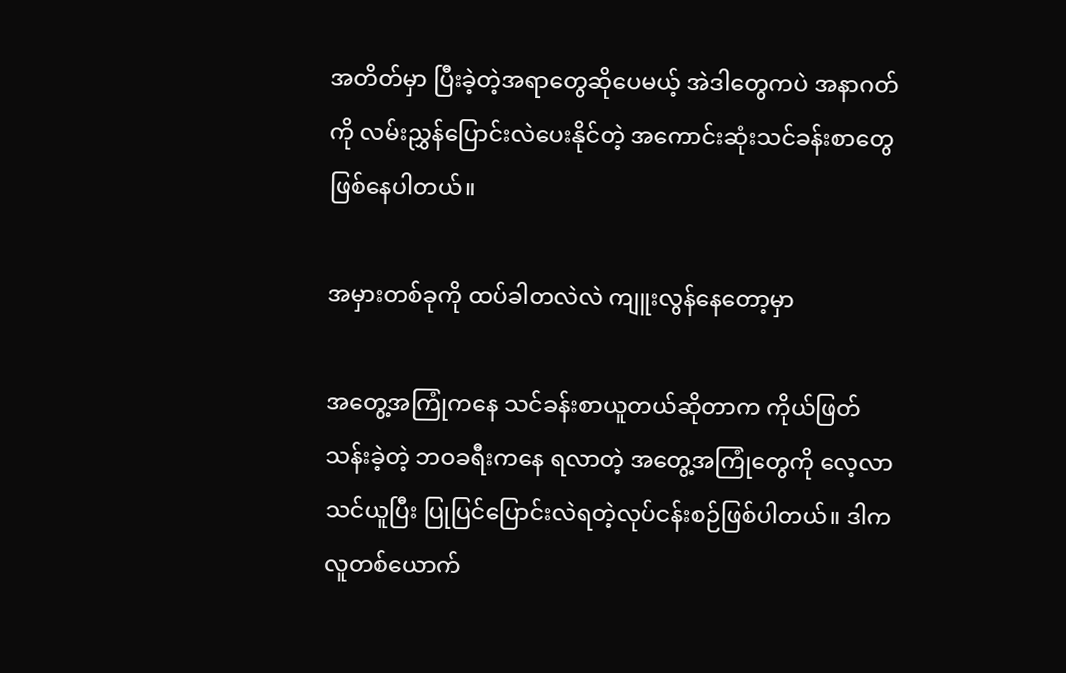အတိတ်မှာ ပြီးခဲ့တဲ့အရာတွေဆိုပေမယ့် အဲဒါတွေကပဲ အနာဂတ်ကို လမ်းညွှန်ပြောင်းလဲပေးနိုင်တဲ့ အကောင်းဆုံးသင်ခန်းစာတွေ ဖြစ်နေပါတယ်။

အမှားတစ်ခုကို ထပ်ခါတလဲလဲ ကျူးလွန်နေတော့မှာ

အတွေ့အကြုံကနေ သင်ခန်းစာယူတယ်ဆိုတာက ကိုယ်ဖြတ်သန်းခဲ့တဲ့ ဘဝခရီးကနေ ရလာတဲ့ အတွေ့အကြုံတွေကို လေ့လာသင်ယူပြီး ပြုပြင်ပြောင်းလဲရတဲ့လုပ်ငန်းစဉ်ဖြစ်ပါတယ်။ ဒါက လူတစ်ယောက်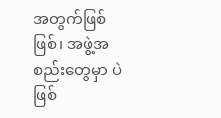အတွက်ဖြစ်ဖြစ်၊ အဖွဲ့အစည်းတွေမှာ ပဲဖြစ်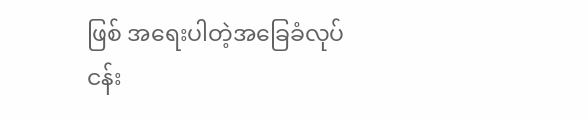ဖြစ် အရေးပါတဲ့အခြေခံလုပ်ငန်း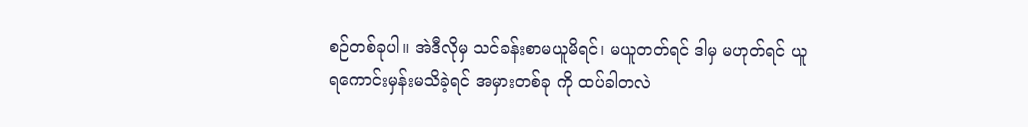စဉ်တစ်ခုပါ။ အဲဒီလိုမှ သင်ခန်းစာမယူမိရင်၊ မယူတတ်ရင် ဒါမှ မဟုတ်ရင် ယူရကောင်းမှန်းမသိခဲ့ရင် အမှားတစ်ခု ကို ထပ်ခါတလဲ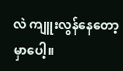လဲ ကျူးလွန်နေတော့မှာပေါ့။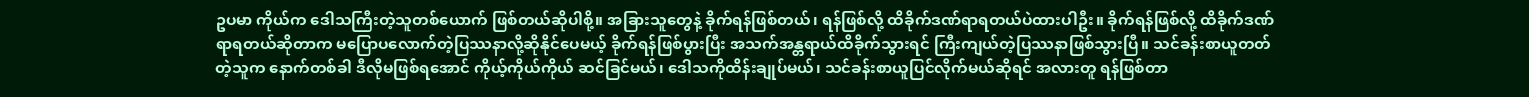ဥပမာ ကိုယ်က ဒေါသကြီးတဲ့သူတစ်ယောက် ဖြစ်တယ်ဆိုပါစို့။ အခြားသူတွေနဲ့ ခိုက်ရန်ဖြစ်တယ်၊ ရန်ဖြစ်လို့ ထိခိုက်ဒဏ်ရာရတယ်ပဲထားပါဦး။ ခိုက်ရန်ဖြစ်လို့ ထိခိုက်ဒဏ်ရာရတယ်ဆိုတာက မပြောပလောက်တဲ့ပြဿနာလို့ဆိုနိုင်ပေမယ့် ခိုက်ရန်ဖြစ်ပွားပြီး အသက်အန္တရာယ်ထိခိုက်သွားရင် ကြီးကျယ်တဲ့ပြဿနာဖြစ်သွားပြီ။ သင်ခန်းစာယူတတ်တဲ့သူက နောက်တစ်ခါ ဒီလိုမဖြစ်ရအောင် ကိုယ့်ကိုယ်ကိုယ် ဆင်ခြင်မယ်၊ ဒေါသကိုထိန်းချုပ်မယ်၊ သင်ခန်းစာယူပြင်လိုက်မယ်ဆိုရင် အလားတူ ရန်ဖြစ်တာ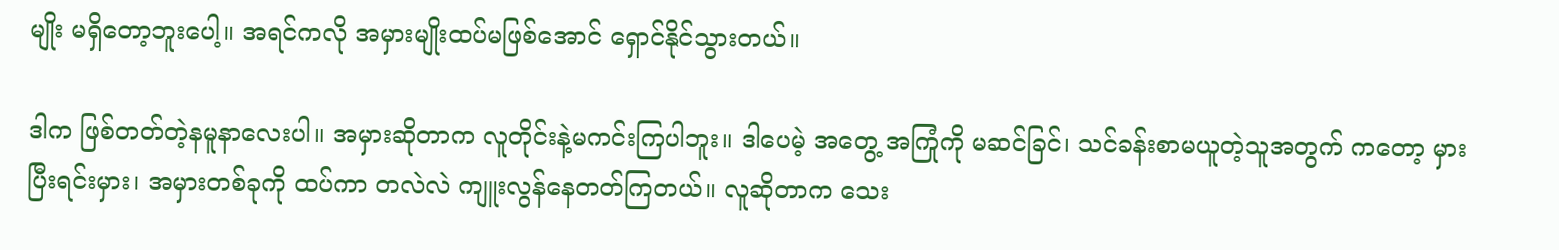မျိုး မရှိတော့ဘူးပေါ့။ အရင်ကလို အမှားမျိုးထပ်မဖြစ်အောင် ရှောင်နိုင်သွားတယ်။

ဒါက ဖြစ်တတ်တဲ့နမူနာလေးပါ။ အမှားဆိုတာက လူတိုင်းနဲ့မကင်းကြပါဘူး။ ဒါပေမဲ့ အတွေ့ အကြုံကို မဆင်ခြင်၊ သင်ခန်းစာမယူတဲ့သူအတွက် ကတော့ မှားပြီးရင်းမှား၊ အမှားတစ်ခုကို ထပ်ကာ တလဲလဲ ကျူးလွန်နေတတ်ကြတယ်။ လူဆိုတာက သေး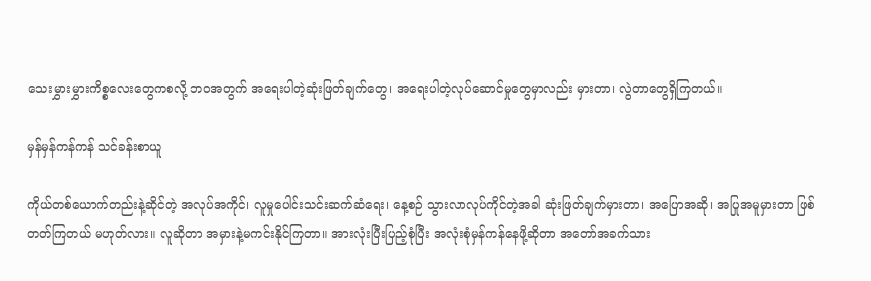သေးမွှားမွှားကိစ္စလေးတွေကစလို့ ဘဝအတွက် အရေးပါတဲ့ဆုံးဖြတ်ချက်တွေ၊ အရေးပါတဲ့လုပ်ဆောင်မှုတွေမှာလည်း မှားတာ၊ လွဲတာတွေရှိကြတယ်။

မှန်မှန်ကန်ကန် သင်ခန်းစာယူ

ကိုယ်တစ်ယောက်တည်းနဲ့ဆိုင်တဲ့ အလုပ်အကိုင်၊ လူမှုပေါင်းသင်းဆက်ဆံရေး၊ နေ့စဉ် သွားလာလုပ်ကိုင်တဲ့အခါ ဆုံးဖြတ်ချက်မှားတာ၊ အပြောအဆို၊ အပြုအမူမှားတာ ဖြစ်တတ်ကြတယ် မဟုတ်လား။ လူဆိုတာ အမှားနဲ့မကင်းနိုင်ကြတာ။ အားလုံးပြီးပြည့်စုံပြီး အလုံးစုံမှန်ကန်နေဖို့ဆိုတာ အတော်အခက်သား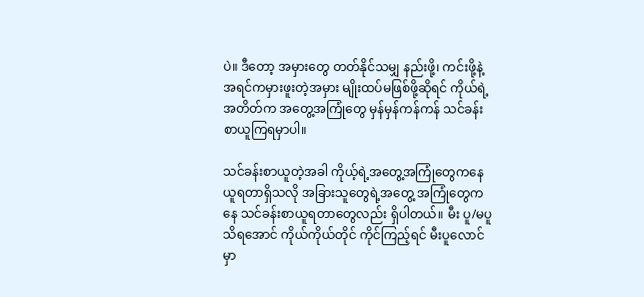ပဲ။ ဒီတော့ အမှားတွေ တတ်နိုင်သမျှ နည်းဖို့၊ ကင်းဖို့နဲ့ အရင်ကမှားဖူးတဲ့အမှား မျိုးထပ်မဖြစ်ဖို့ဆိုရင် ကိုယ်ရဲ့အတိတ်က အတွေ့အကြုံတွေ မှန်မှန်ကန်ကန် သင်ခန်းစာယူကြရမှာပါ။

သင်ခန်းစာယူတဲ့အခါ ကိုယ့်ရဲ့အတွေ့အကြုံတွေကနေ ယူရတာရှိသလို အခြားသူတွေရဲ့အတွေ့ အကြုံတွေကနေ သင်ခန်းစာယူရတာတွေလည်း ရှိပါတယ်။ မီး ပူ/မပူ သိရအောင် ကိုယ်ကိုယ်တိုင် ကိုင်ကြည့်ရင် မီးပူလောင်မှာ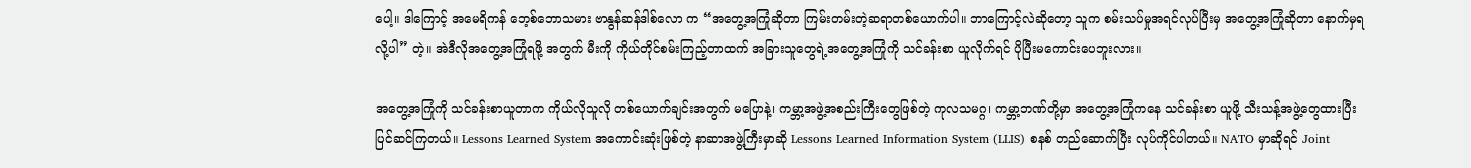ပေါ့။ ဒါကြောင့် အမေရိကန် ဘေ့စ်ဘောသမား ဗာနွန်ဆန်ဒါစ်လော က “အတွေ့အကြုံဆိုတာ ကြမ်းတမ်းတဲ့ဆရာတစ်ယောက်ပါ။ ဘာကြောင့်လဲဆိုတော့ သူက စမ်းသပ်မှုအရင်လုပ်ပြီးမှ အတွေ့အကြုံဆိုတာ နောက်မှရလို့ပါ” တဲ့။ အဲဒီလိုအတွေ့အကြုံရဖို့ အတွက် မီးကို ကိုယ်တိုင်စမ်းကြည့်တာထက် အခြားသူတွေရဲ့အတွေ့အကြုံကို သင်ခန်းစာ ယူလိုက်ရင် ပိုပြီးမကောင်းပေဘူးလား။

အတွေ့အကြုံကို သင်ခန်းစာယူတာက ကိုယ်လိုသူလို တစ်ယောက်ချင်းအတွက် မပြောနဲ့၊ ကမ္ဘာ့အဖွဲ့အစည်းကြီးတွေဖြစ်တဲ့ ကုလသမဂ္ဂ၊ ကမ္ဘာ့ဘဏ်တို့မှာ အတွေ့အကြုံကနေ သင်ခန်းစာ ယူဖို့ သီးသန့်အဖွဲ့တွေထားပြီး ပြင်ဆင်ကြတယ်။ Lessons Learned System အကောင်းဆုံးဖြစ်တဲ့ နာဆာအဖွဲ့ကြီးမှာဆို Lessons Learned Information System (LLIS) စနစ် တည်ဆောက်ပြီး လုပ်ကိုင်ပါတယ်။ NATO မှာဆိုရင် Joint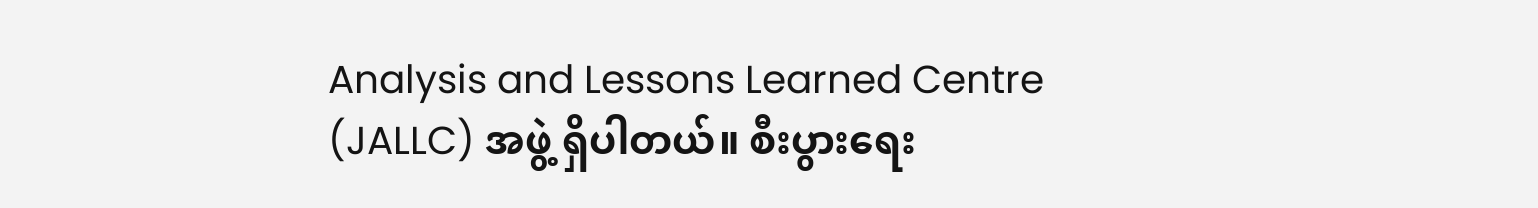Analysis and Lessons Learned Centre (JALLC) အဖွဲ့ ရှိပါတယ်။ စီးပွားရေး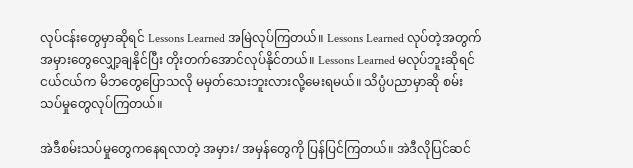လုပ်ငန်းတွေမှာဆိုရင် Lessons Learned အမြဲလုပ်ကြတယ်။ Lessons Learned လုပ်တဲ့အတွက် အမှားတွေလျှော့ချနိုင်ပြီး တိုးတက်အောင်လုပ်နိုင်တယ်။ Lessons Learned မလုပ်ဘူးဆိုရင် ငယ်ငယ်က မိဘတွေပြောသလို မမှတ်သေးဘူးလားလို့မေးရမယ်။ သိပ္ပံပညာမှာဆို စမ်းသပ်မှုတွေလုပ်ကြတယ်။

အဲဒီစမ်းသပ်မှုတွေကနေရလာတဲ့ အမှား/ အမှန်တွေကို ပြန်ပြင်ကြတယ်။ အဲဒီလိုပြင်ဆင်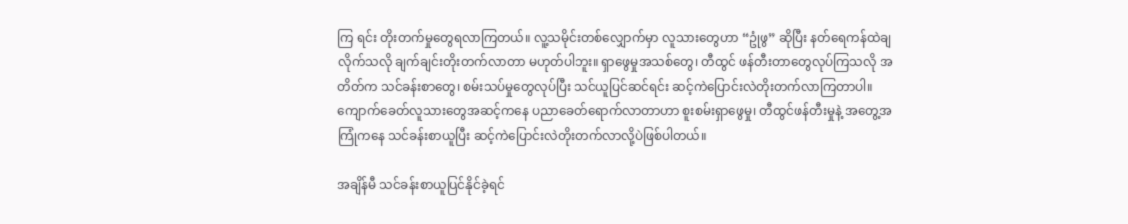ကြ ရင်း တိုးတက်မှုတွေရလာကြတယ်။ လူ့သမိုင်းတစ်လျှောက်မှာ လူသားတွေဟာ “ဥုံဖွ” ဆိုပြီး နတ်ရေကန်ထဲချလိုက်သလို ချက်ချင်းတိုးတက်လာတာ မဟုတ်ပါဘူး။ ရှာဖွေမှုအသစ်တွေ၊ တီထွင် ဖန်တီးတာတွေလုပ်ကြသလို အတိတ်က သင်ခန်းစာတွေ၊ စမ်းသပ်မှုတွေလုပ်ပြီး သင်ယူပြင်ဆင်ရင်း ဆင့်ကဲပြောင်းလဲတိုးတက်လာကြတာပါ။ ကျောက်ခေတ်လူသားတွေအဆင့်ကနေ ပညာခေတ်ရောက်လာတာဟာ စူးစမ်းရှာဖွေမှု၊ တီထွင်ဖန်တီးမှုနဲ့ အတွေ့အကြုံကနေ သင်ခန်းစာယူပြီး ဆင့်ကဲပြောင်းလဲတိုးတက်လာလို့ပဲဖြစ်ပါတယ်။

အချိန်မီ သင်ခန်းစာယူပြင်နိုင်ခဲ့ရင်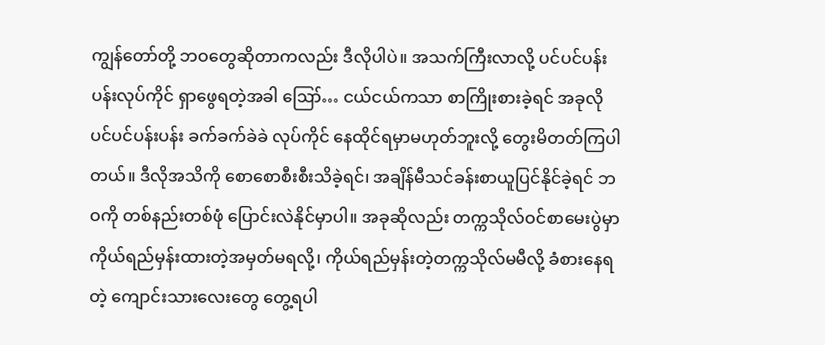ကျွန်တော်တို့ ဘဝတွေဆိုတာကလည်း ဒီလိုပါပဲ။ အသက်ကြီးလာလို့ ပင်ပင်ပန်းပန်းလုပ်ကိုင် ရှာဖွေရတဲ့အခါ ဪ… ငယ်ငယ်ကသာ စာကြိုးစားခဲ့ရင် အခုလို ပင်ပင်ပန်းပန်း ခက်ခက်ခဲခဲ လုပ်ကိုင် နေထိုင်ရမှာမဟုတ်ဘူးလို့ တွေးမိတတ်ကြပါတယ်။ ဒီလိုအသိကို စောစောစီးစီးသိခဲ့ရင်၊ အချိန်မီသင်ခန်းစာယူပြင်နိုင်ခဲ့ရင် ဘဝကို တစ်နည်းတစ်ဖုံ ပြောင်းလဲနိုင်မှာပါ။ အခုဆိုလည်း တက္ကသိုလ်ဝင်စာမေးပွဲမှာ ကိုယ်ရည်မှန်းထားတဲ့အမှတ်မရလို့၊ ကိုယ်ရည်မှန်းတဲ့တက္ကသိုလ်မမီလို့ ခံစားနေရတဲ့ ကျောင်းသားလေးတွေ တွေ့ရပါ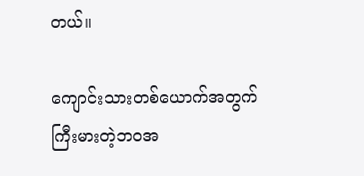တယ်။

ကျောင်းသားတစ်ယောက်အတွက် ကြီးမားတဲ့ဘဝအ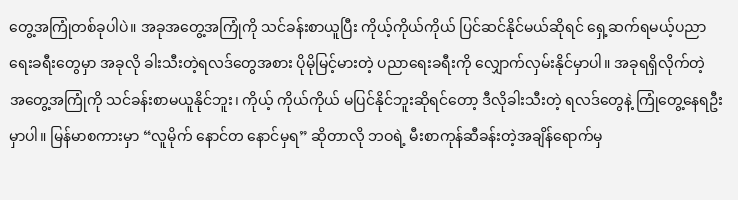တွေ့အကြုံတစ်ခုပါပဲ။ အခုအတွေ့အကြုံကို သင်ခန်းစာယူပြီး ကိုယ့်ကိုယ်ကိုယ် ပြင်ဆင်နိုင်မယ်ဆိုရင် ရှေ့ဆက်ရမယ့်ပညာရေးခရီးတွေမှာ အခုလို ခါးသီးတဲ့ရလဒ်တွေအစား ပိုမိုမြင့်မားတဲ့ ပညာရေးခရီးကို လျှောက်လှမ်းနိုင်မှာပါ။ အခုရရှိလိုက်တဲ့ အတွေ့အကြုံကို သင်ခန်းစာမယူနိုင်ဘူး၊ ကိုယ့် ကိုယ်ကိုယ် မပြင်နိုင်ဘူးဆိုရင်တော့ ဒီလိုခါးသီးတဲ့ ရလဒ်တွေနဲ့ ကြုံတွေ့နေရဦးမှာပါ။ မြန်မာစကားမှာ “လူမိုက် နောင်တ နောင်မှရ” ဆိုတာလို ဘဝရဲ့ မီးစာကုန်ဆီခန်းတဲ့အချိန်ရောက်မှ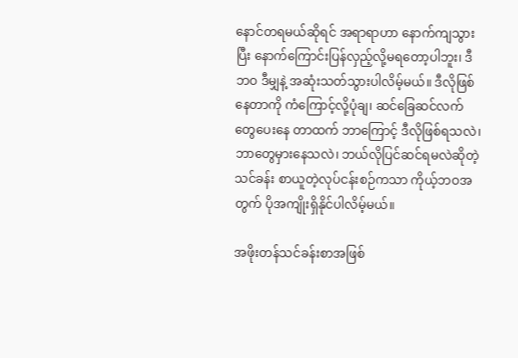နောင်တရမယ်ဆိုရင် အရာရာဟာ နောက်ကျသွားပြီး နောက်ကြောင်းပြန်လှည့်လို့မရတော့ပါဘူး၊ ဒီဘဝ ဒီမျှနဲ့ အဆုံးသတ်သွားပါလိမ့်မယ်။ ဒီလိုဖြစ်နေတာကို ကံကြောင့်လို့ပုံချ၊ ဆင်ခြေဆင်လက်တွေပေးနေ တာထက် ဘာကြောင့် ဒီလိုဖြစ်ရသလဲ၊ ဘာတွေမှားနေသလဲ၊ ဘယ်လိုပြင်ဆင်ရမလဲဆိုတဲ့ သင်ခန်း စာယူတဲ့လုပ်ငန်းစဉ်ကသာ ကိုယ့်ဘဝအတွက် ပိုအကျိုးရှိနိုင်ပါလိမ့်မယ်။

အဖိုးတန်သင်ခန်းစာအဖြစ်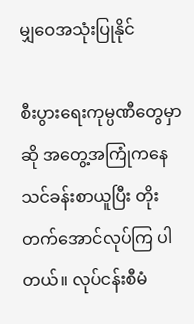မျှဝေအသုံးပြုနိုင်

စီးပွားရေးကုမ္ပဏီတွေမှာဆို အတွေ့အကြုံကနေ သင်ခန်းစာယူပြီး တိုးတက်အောင်လုပ်ကြ ပါတယ်။ လုပ်ငန်းစီမံ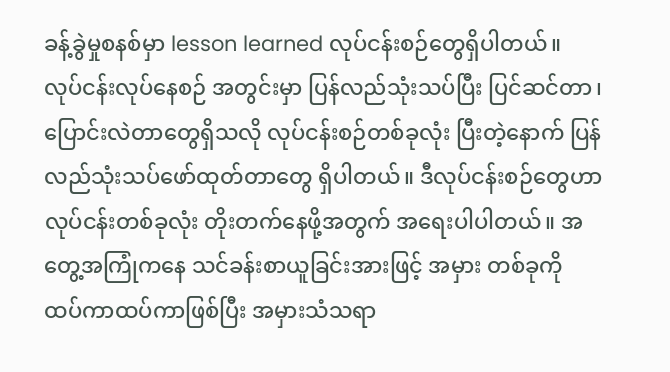ခန့်ခွဲမှုစနစ်မှာ lesson learned လုပ်ငန်းစဉ်တွေရှိပါတယ်။ လုပ်ငန်းလုပ်နေစဉ် အတွင်းမှာ ပြန်လည်သုံးသပ်ပြီး ပြင်ဆင်တာ၊ ပြောင်းလဲတာတွေရှိသလို လုပ်ငန်းစဉ်တစ်ခုလုံး ပြီးတဲ့နောက် ပြန်လည်သုံးသပ်ဖော်ထုတ်တာတွေ ရှိပါတယ်။ ဒီလုပ်ငန်းစဉ်တွေဟာ လုပ်ငန်းတစ်ခုလုံး တိုးတက်နေဖို့အတွက် အရေးပါပါတယ်။ အတွေ့အကြုံကနေ သင်ခန်းစာယူခြင်းအားဖြင့် အမှား တစ်ခုကို ထပ်ကာထပ်ကာဖြစ်ပြီး အမှားသံသရာ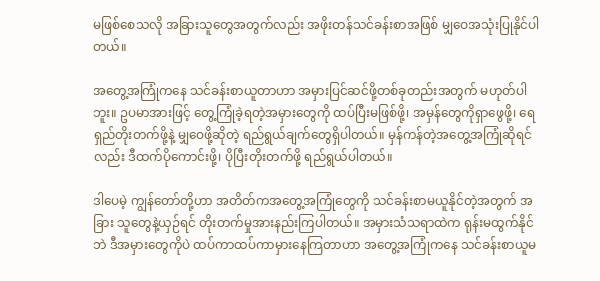မဖြစ်စေသလို အခြားသူတွေအတွက်လည်း အဖိုးတန်သင်ခန်းစာအဖြစ် မျှဝေအသုံးပြုနိုင်ပါတယ်။

အတွေ့အကြုံကနေ သင်ခန်းစာယူတာဟာ အမှားပြင်ဆင်ဖို့တစ်ခုတည်းအတွက် မဟုတ်ပါဘူး။ ဥပမာအားဖြင့် တွေ့ကြုံခဲ့ရတဲ့အမှားတွေကို ထပ်ပြီးမဖြစ်ဖို့၊ အမှန်တွေကိုရှာဖွေဖို့၊ ရေရှည်တိုးတက်ဖို့နဲ့ မျှဝေဖို့ဆိုတဲ့ ရည်ရွယ်ချက်တွေရှိပါတယ်။ မှန်ကန်တဲ့အတွေ့အကြုံဆိုရင်လည်း ဒီထက်ပိုကောင်းဖို့၊ ပိုပြီးတိုးတက်ဖို့ ရည်ရွယ်ပါတယ်။

ဒါပေမဲ့ ကျွန်တော်တို့ဟာ အတိတ်ကအတွေ့အကြုံတွေကို သင်ခန်းစာမယူနိုင်တဲ့အတွက် အခြား သူတွေနဲ့ယှဉ်ရင် တိုးတက်မှုအားနည်းကြပါတယ်။ အမှားသံသရာထဲက ရုန်းမထွက်နိုင်ဘဲ ဒီအမှားတွေကိုပဲ ထပ်ကာထပ်ကာမှားနေကြတာဟာ အတွေ့အကြုံကနေ သင်ခန်းစာယူမ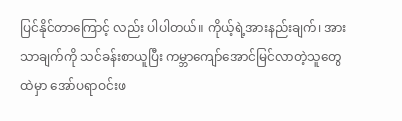ပြင်နိုင်တာကြောင့် လည်း ပါပါတယ်။ ကိုယ့်ရဲ့အားနည်းချက်၊ အားသာချက်ကို သင်ခန်းစာယူပြီး ကမ္ဘာကျော်အောင်မြင်လာတဲ့သူတွေထဲမှာ အော်ပရာဝင်းဖ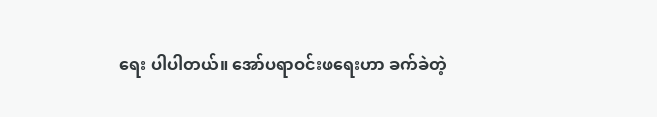ရေး ပါပါတယ်။ အော်ပရာဝင်းဖရေးဟာ ခက်ခဲတဲ့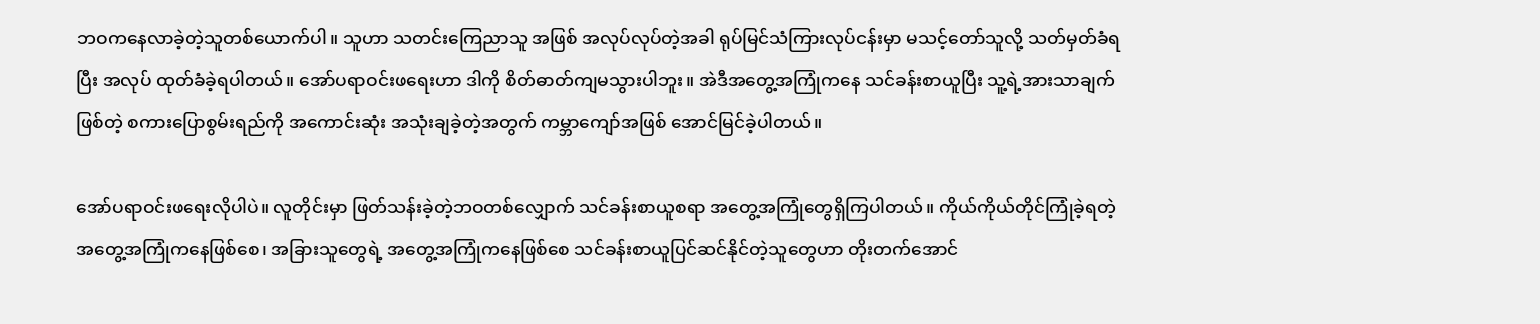ဘဝကနေလာခဲ့တဲ့သူတစ်ယောက်ပါ။ သူဟာ သတင်းကြေညာသူ အဖြစ် အလုပ်လုပ်တဲ့အခါ ရုပ်မြင်သံကြားလုပ်ငန်းမှာ မသင့်တော်သူလို့ သတ်မှတ်ခံရပြီး အလုပ် ထုတ်ခံခဲ့ရပါတယ်။ အော်ပရာဝင်းဖရေးဟာ ဒါကို စိတ်ဓာတ်ကျမသွားပါဘူး။ အဲဒီအတွေ့အကြုံကနေ သင်ခန်းစာယူပြီး သူ့ရဲ့အားသာချက်ဖြစ်တဲ့ စကားပြောစွမ်းရည်ကို အကောင်းဆုံး အသုံးချခဲ့တဲ့အတွက် ကမ္ဘာကျော်အဖြစ် အောင်မြင်ခဲ့ပါတယ်။

အော်ပရာဝင်းဖရေးလိုပါပဲ။ လူတိုင်းမှာ ဖြတ်သန်းခဲ့တဲ့ဘဝတစ်လျှောက် သင်ခန်းစာယူစရာ အတွေ့အကြုံတွေရှိကြပါတယ်။ ကိုယ်ကိုယ်တိုင်ကြုံခဲ့ရတဲ့ အတွေ့အကြုံကနေဖြစ်စေ၊ အခြားသူတွေရဲ့ အတွေ့အကြုံကနေဖြစ်စေ သင်ခန်းစာယူပြင်ဆင်နိုင်တဲ့သူတွေဟာ တိုးတက်အောင်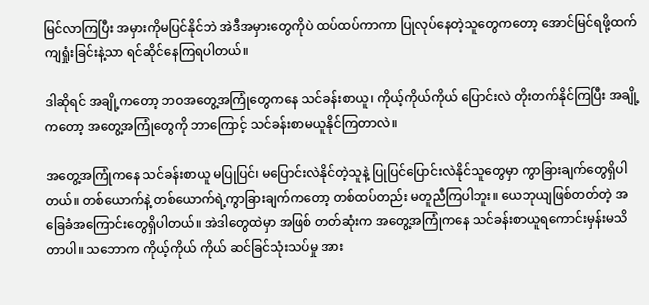မြင်လာကြပြီး အမှားကိုမပြင်နိုင်ဘဲ အဲဒီအမှားတွေကိုပဲ ထပ်ထပ်ကာကာ ပြုလုပ်နေတဲ့သူတွေကတော့ အောင်မြင်ရဖို့ထက် ကျရှုံးခြင်းနဲ့သာ ရင်ဆိုင်နေကြရပါတယ်။

ဒါဆိုရင် အချို့ကတော့ ဘဝအတွေ့အကြုံတွေကနေ သင်ခန်းစာယူ၊ ကိုယ့်ကိုယ်ကိုယ် ပြောင်းလဲ တိုးတက်နိုင်ကြပြီး အချို့ကတော့ အတွေ့အကြုံတွေကို ဘာကြောင့် သင်ခန်းစာမယူနိုင်ကြတာလဲ။

အတွေ့အကြုံကနေ သင်ခန်းစာယူ မပြုပြင်၊ မပြောင်းလဲနိုင်တဲ့သူနဲ့ ပြုပြင်ပြောင်းလဲနိုင်သူတွေမှာ ကွာခြားချက်တွေရှိပါတယ်။ တစ်ယောက်နဲ့ တစ်ယောက်ရဲ့ကွာခြားချက်ကတော့ တစ်ထပ်တည်း မတူညီကြပါဘူး။ ယေဘုယျဖြစ်တတ်တဲ့ အခြေခံအကြောင်းတွေရှိပါတယ်။ အဲဒါတွေထဲမှာ အဖြစ် တတ်ဆုံးက အတွေ့အကြုံကနေ သင်ခန်းစာယူရကောင်းမှန်းမသိတာပါ။ သဘောက ကိုယ့်ကိုယ် ကိုယ် ဆင်ခြင်သုံးသပ်မှု အား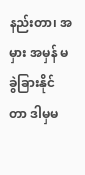နည်းတာ၊ အမှား အမှန် မခွဲခြားနိုင်တာ ဒါမှမ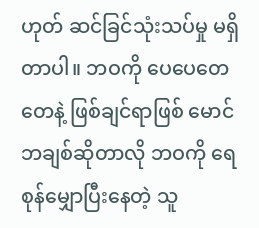ဟုတ် ဆင်ခြင်သုံးသပ်မှု မရှိတာပါ။ ဘဝကို ပေပေတေတေနဲ့ ဖြစ်ချင်ရာဖြစ် မောင်ဘချစ်ဆိုတာလို ဘဝကို ရေစုန်မျှောပြီးနေတဲ့ သူ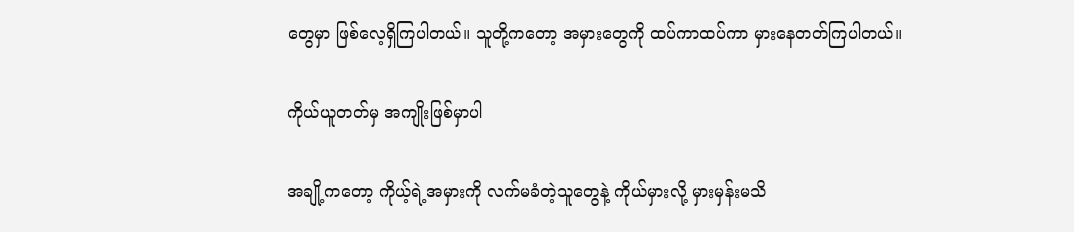တွေမှာ ဖြစ်လေ့ရှိကြပါတယ်။ သူတို့ကတော့ အမှားတွေကို ထပ်ကာထပ်ကာ မှားနေတတ်ကြပါတယ်။

ကိုယ်ယူတတ်မှ အကျိုးဖြစ်မှာပါ

အချို့ကတော့ ကိုယ့်ရဲ့အမှားကို လက်မခံတဲ့သူတွေနဲ့ ကိုယ်မှားလို့ မှားမှန်းမသိ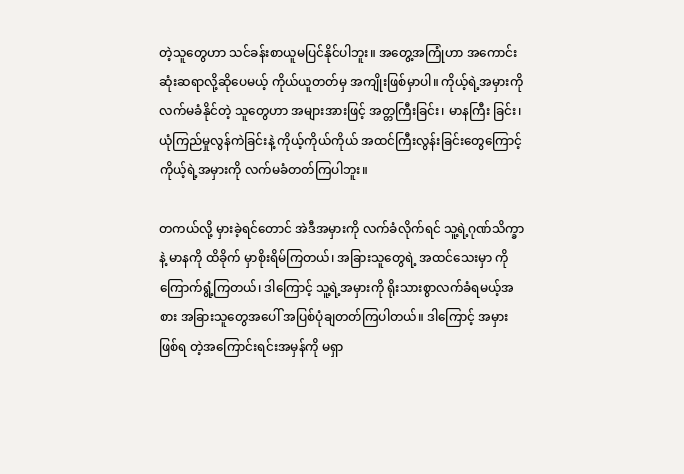တဲ့သူတွေဟာ သင်ခန်းစာယူမပြင်နိုင်ပါဘူး။ အတွေ့အကြုံဟာ အကောင်းဆုံးဆရာလို့ဆိုပေမယ့် ကိုယ်ယူတတ်မှ အကျိုးဖြစ်မှာပါ။ ကိုယ့်ရဲ့အမှားကို လက်မခံနိုင်တဲ့ သူတွေဟာ အများအားဖြင့် အတ္တကြီးခြင်း၊ မာနကြီး ခြင်း၊ ယုံကြည်မှုလွန်ကဲခြင်းနဲ့ ကိုယ့်ကိုယ်ကိုယ် အထင်ကြီးလွန်းခြင်းတွေကြောင့် ကိုယ့်ရဲ့အမှားကို လက်မခံတတ်ကြပါဘူး။

တကယ်လို့ မှားခဲ့ရင်တောင် အဲဒီအမှားကို လက်ခံလိုက်ရင် သူ့ရဲ့ဂုဏ်သိက္ခာနဲ့ မာနကို ထိခိုက် မှာစိုးရိမ်ကြတယ်၊ အခြားသူတွေရဲ့ အထင်သေးမှာ ကို ကြောက်ရွံ့ကြတယ်၊ ဒါကြောင့် သူ့ရဲ့အမှားကို ရိုးသားစွာလက်ခံရမယ့်အစား အခြားသူတွေအပေါ် အပြစ်ပုံချတတ်ကြပါတယ်။ ဒါကြောင့် အမှားဖြစ်ရ တဲ့အကြောင်းရင်းအမှန်ကို မရှာ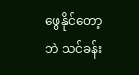ဖွေနိုင်တော့ဘဲ သင်ခန်း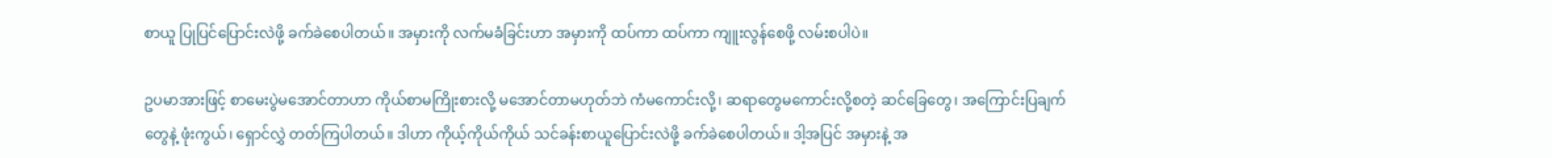စာယူ ပြုပြင်ပြောင်းလဲဖို့ ခက်ခဲစေပါတယ်။ အမှားကို လက်မခံခြင်းဟာ အမှားကို ထပ်ကာ ထပ်ကာ ကျူးလွန်စေဖို့ လမ်းစပါပဲ။

ဥပမာအားဖြင့် စာမေးပွဲမအောင်တာဟာ ကိုယ်စာမကြိုးစားလို့ မအောင်တာမဟုတ်ဘဲ ကံမကောင်းလို့၊ ဆရာတွေမကောင်းလို့စတဲ့ ဆင်ခြေတွေ၊ အကြောင်းပြချက်တွေနဲ့ ဖုံးကွယ်၊ ရှောင်လွှဲ တတ်ကြပါတယ်။ ဒါဟာ ကိုယ့်ကိုယ်ကိုယ် သင်ခန်းစာယူပြောင်းလဲဖို့ ခက်ခဲစေပါတယ်။ ဒါ့အပြင် အမှားနဲ့ အ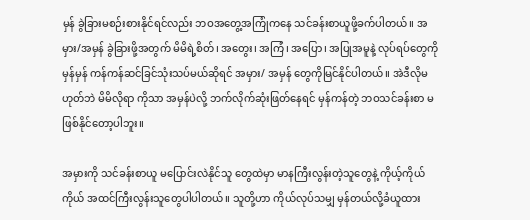မှန် ခွဲခြားမစဉ်းစားနိုင်ရင်လည်း ဘဝအတွေ့အကြုံကနေ သင်ခန်းစာယူဖို့ခက်ပါတယ်။ အမှား/အမှန် ခွဲခြားဖို့အတွက် မိမိရဲ့စိတ်၊ အတွေး၊ အကြံ၊ အပြော၊ အပြုအမူနဲ့ လုပ်ရပ်တွေကို မှန်မှန် ကန်ကန်ဆင်ခြင်သုံးသပ်မယ်ဆိုရင် အမှား/ အမှန် တွေကိုမြင်နိုင်ပါတယ်။ အဲဒီလိုမဟုတ်ဘဲ မိမိလိုရာ ကိုသာ အမှန်ပဲလို့ ဘက်လိုက်ဆုံးဖြတ်နေရင် မှန်ကန်တဲ့ ဘဝသင်ခန်းစာ မဖြစ်နိုင်တော့ပါဘူး။

အမှားကို သင်ခန်းစာယူ မပြောင်းလဲနိုင်သူ တွေထဲမှာ မာနကြီးလွန်းတဲ့သူတွေနဲ့ ကိုယ့်ကိုယ် ကိုယ် အထင်ကြီးလွန်းသူတွေပါပါတယ်။ သူတို့ဟာ ကိုယ်လုပ်သမျှ မှန်တယ်လို့ခံယူထား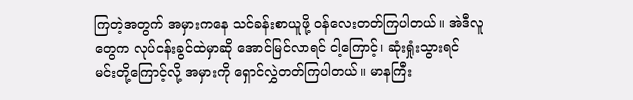ကြတဲ့အတွက် အမှားကနေ သင်ခန်းစာယူဖို့ ဝန်လေးတတ်ကြပါတယ်။ အဲဒီလူတွေက လုပ်ငန်းခွင်ထဲမှာဆို အောင်မြင်လာရင် ငါ့ကြောင့်၊ ဆုံးရှုံးသွားရင် မင်းတို့ကြောင့်လို့ အမှားကို ရှောင်လွှဲတတ်ကြပါတယ်။ မာနကြီး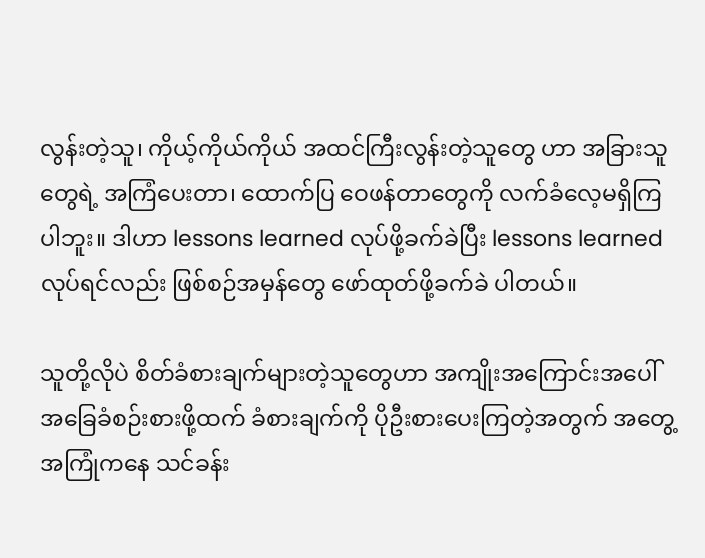လွန်းတဲ့သူ၊ ကိုယ့်ကိုယ်ကိုယ် အထင်ကြီးလွန်းတဲ့သူတွေ ဟာ အခြားသူတွေရဲ့ အကြံပေးတာ၊ ထောက်ပြ ဝေဖန်တာတွေကို လက်ခံလေ့မရှိကြပါဘူး။ ဒါဟာ lessons learned လုပ်ဖို့ခက်ခဲပြီး lessons learned လုပ်ရင်လည်း ဖြစ်စဉ်အမှန်တွေ ဖော်ထုတ်ဖို့ခက်ခဲ ပါတယ်။

သူတို့လိုပဲ စိတ်ခံစားချက်များတဲ့သူတွေဟာ အကျိုးအကြောင်းအပေါ် အခြေခံစဉ်းစားဖို့ထက် ခံစားချက်ကို ပိုဦးစားပေးကြတဲ့အတွက် အတွေ့ အကြုံကနေ သင်ခန်း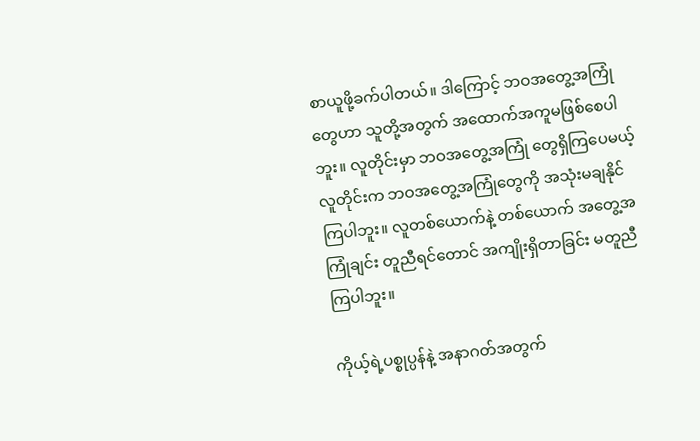စာယူဖို့ခက်ပါတယ်။ ဒါကြောင့် ဘဝအတွေ့အကြုံတွေဟာ သူတို့အတွက် အထောက်အကူမဖြစ်စေပါဘူး။ လူတိုင်းမှာ ဘဝအတွေ့အကြုံ တွေရှိကြပေမယ့် လူတိုင်းက ဘဝအတွေ့အကြုံတွေကို အသုံးမချနိုင်ကြပါဘူး။ လူတစ်ယောက်နဲ့ တစ်ယောက် အတွေ့အကြုံချင်း တူညီရင်တောင် အကျိုးရှိတာခြင်း မတူညီကြပါဘူး။

ကိုယ့်ရဲ့ပစ္စုပ္ပန်နဲ့ အနာဂတ်အတွက်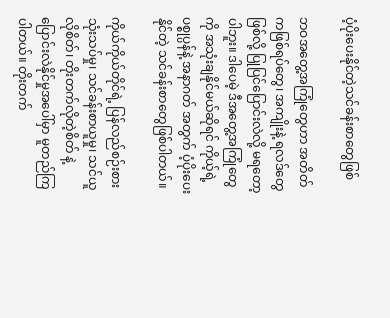ပံ့ပိုးပေးနိုင်တဲ့သင်ခန်းစာတွေဖြစ်

ဘဝအတွေ့အကြုံတွေဟာ အတိတ်ကဖြစ်ရပ်တွေ၊ အကျိုးနဲ့ ရလဒ်တွေဖြစ်လို့ ပြုပြင်ပြောင်းလဲလို့ မရတော့ပါဘူး။ ဒါပေမဲ့ ဒီအတွေ့အကြုံတွေကို အသုံးချနိုင်မယ်ဆိုရင် ကိုယ့်ရဲ့ပစ္စုပ္ပန်နဲ့ အနာဂတ် အတွက် ပံ့ပိုးပေးနိုင်တဲ့ သင်ခန်းစာတွေဖြစ်ပါတယ်။

ကိုယ်ကိုယ်တိုင်ရဲ့ ပြန်လည်စဉ်းစားသုံးသပ်မှု၊ သင်ခန်းစာယူမှု၊ သင်ယူလိုစိတ်၊ တိုးတက်လိုတဲ့စိတ် နဲ့ ပြောင်းလဲနိုင်မှုအပေါ်မှာ မူတည်ကြပါတယ်။ တိုးတက်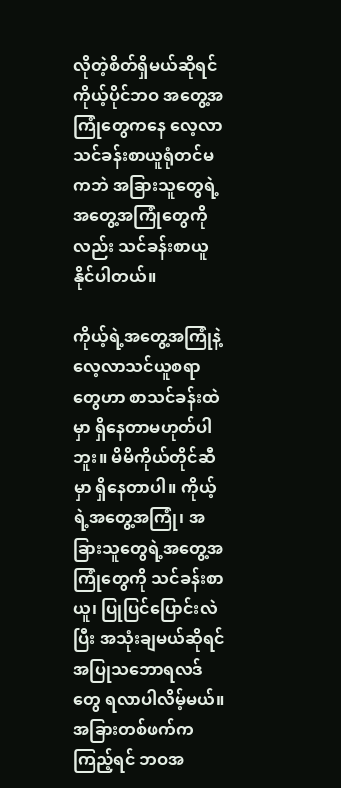လိုတဲ့စိတ်ရှိမယ်ဆိုရင် ကိုယ့်ပိုင်ဘဝ အတွေ့အကြုံတွေကနေ လေ့လာသင်ခန်းစာယူရုံတင်မကဘဲ အခြားသူတွေရဲ့အတွေ့အကြုံတွေကို လည်း သင်ခန်းစာယူနိုင်ပါတယ်။

ကိုယ့်ရဲ့အတွေ့အကြုံနဲ့ လေ့လာသင်ယူစရာတွေဟာ စာသင်ခန်းထဲမှာ ရှိနေတာမဟုတ်ပါဘူး။ မိမိကိုယ်တိုင်ဆီမှာ ရှိနေတာပါ။ ကိုယ့်ရဲ့အတွေ့အကြုံ၊ အခြားသူတွေရဲ့အတွေ့အကြုံတွေကို သင်ခန်းစာယူ၊ ပြုပြင်ပြောင်းလဲပြီး အသုံးချမယ်ဆိုရင် အပြုသဘောရလဒ်တွေ ရလာပါလိမ့်မယ်။ အခြားတစ်ဖက်ကကြည့်ရင် ဘဝအ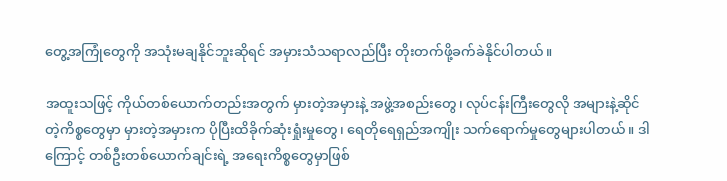တွေ့အကြုံတွေကို အသုံးမချနိုင်ဘူးဆိုရင် အမှားသံသရာလည်ပြီး တိုးတက်ဖို့ခက်ခဲနိုင်ပါတယ်။

အထူးသဖြင့် ကိုယ်တစ်ယောက်တည်းအတွက် မှားတဲ့အမှားနဲ့ အဖွဲ့အစည်းတွေ၊ လုပ်ငန်းကြီးတွေလို အများနဲ့ဆိုင်တဲ့ကိစ္စတွေမှာ မှားတဲ့အမှားက ပိုပြီးထိခိုက်ဆုံးရှုံးမှုတွေ၊ ရေတိုရေရှည်အကျိုး သက်ရောက်မှုတွေများပါတယ်။ ဒါကြောင့် တစ်ဦးတစ်ယောက်ချင်းရဲ့ အရေးကိစ္စတွေမှာဖြစ်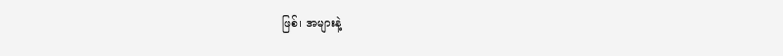ဖြစ်၊ အများနဲ့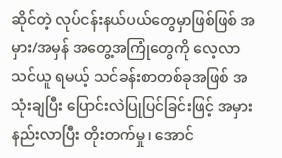ဆိုင်တဲ့ လုပ်ငန်းနယ်ပယ်တွေမှာဖြစ်ဖြစ် အမှား/အမှန် အတွေ့အကြုံတွေကို လေ့လာသင်ယူ ရမယ့် သင်ခန်းစာတစ်ခုအဖြစ် အသုံးချပြီး ပြောင်းလဲပြုပြင်ခြင်းဖြင့် အမှားနည်းလာပြီး တိုးတက်မှု၊ အောင်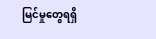မြင်မှုတွေရရှိ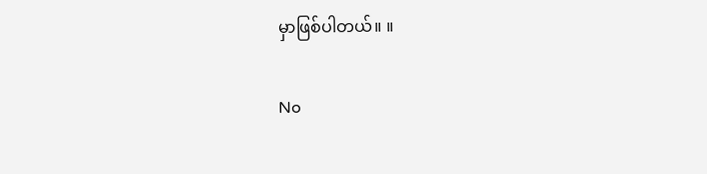မှာဖြစ်ပါတယ်။ ။

No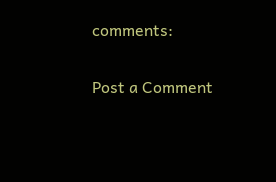comments:

Post a Comment